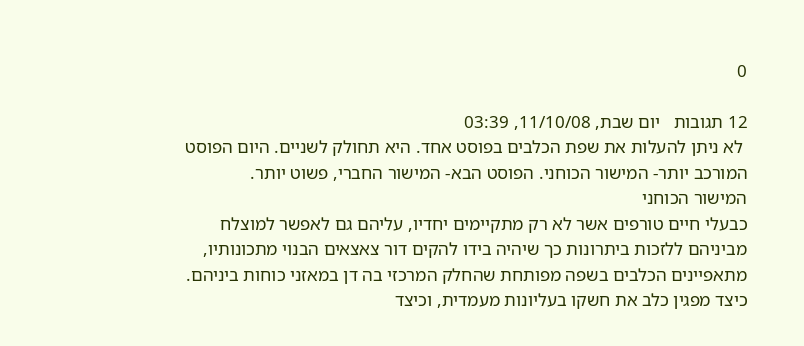0

12 תגובות   יום שבת, 11/10/08, 03:39
 לא ניתן להעלות את שפת הכלבים בפוסט אחד. היא תחולק לשניים. היום הפוסט המורכב יותר- המישור הכוחני. הפוסט הבא- המישור החברי, פשוט יותר.
המישור הכוחני
כבעלי חיים טורפים אשר לא רק מתקיימים יחדיו, עליהם גם לאפשר למוצלח מביניהם ללזכות ביתרונות כך שיהיה בידו להקים דור צאצאים הבנוי מתכונותיו, מתאפיינים הכלבים בשפה מפותחת שהחלק המרכזי בה דן במאזני כוחות ביניהם.
כיצד מפגין כלב את חשקו בעליונות מעמדית, וכיצד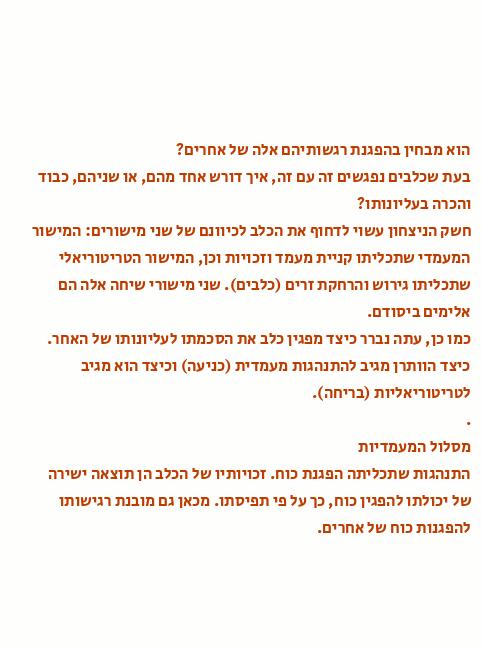הוא מבחין בהפגנת רגשותיהם אלה של אחרים?
בעת שכלבים נפגשים זה עם זה, איך דורש אחד מהם, או שניהם, כבוד והכרה בעליונותו?
חשק הניצחון עשוי לדחוף את הכלב לכיוונם של שני מישורים: המישור המעמדי שתכליתו קניית מעמד וזכויות וכן, המישור הטריטוריאלי שתכליתו גירוש והרחקת זרים (כלבים). שני מישורי שיחה אלה הם אלימים ביסודם.
כמו כן, עתה נברר כיצד מפגין כלב את הסכמתו לעליונותו של האחר. כיצד הוותרן מגיב להתנהגות מעמדית (כניעה) וכיצד הוא מגיב לטריטוריאליות (בריחה).
.
מסלול המעמדיות
התנהגות שתכליתה הפגנת כוח. זכויותיו של הכלב הן תוצאה ישירה של יכולתו להפגין כוח, כך על פי תפיסתו. מכאן גם מובנת רגישותו להפגנות כוח של אחרים.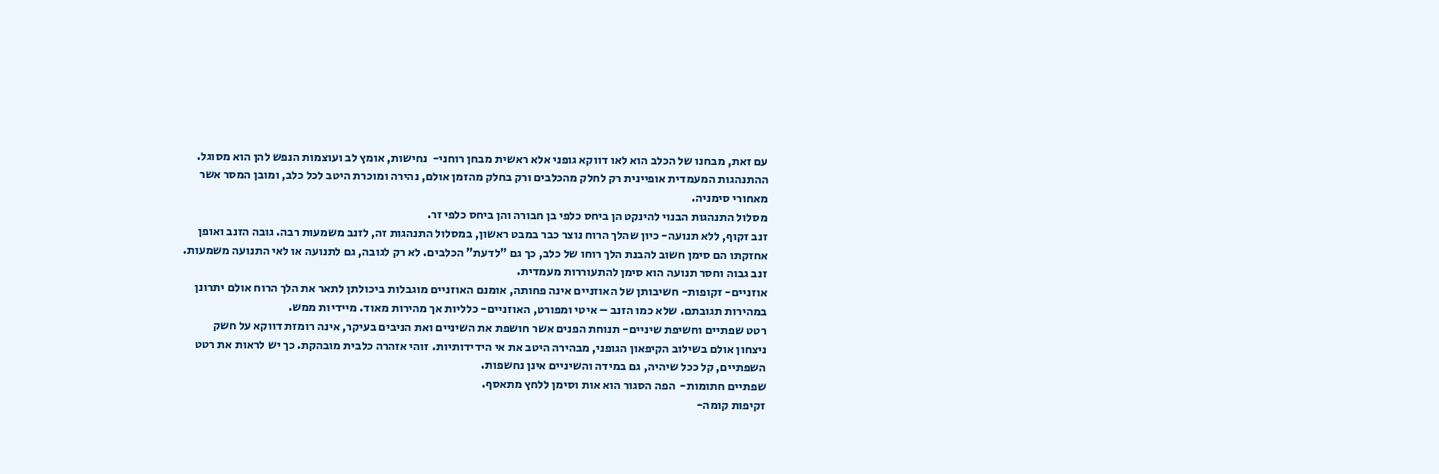עם זאת, מבחנו של הכלב הוא לאו דווקא גופני אלא ראשית מבחן רוחני-  נחישות, אומץ לב ועוצמות הנפש להן הוא מסוגל.
ההתנהגות המעמדית אופיינית רק לחלק מהכלבים ורק בחלק מהזמן אולם, נהירה ומוכרת היטב לכל כלב, ומובן המסר אשר מאחורי סימניה.
מסלול התנהגות הבנוי להינקט הן ביחס כלפי בן חבורה והן ביחס כלפי זר.
זנב זקוף, ללא תנועה- כיון שהלך הרוח נוצר כבר במבט ראשון, במסלול התנהגות זה, לזנב משמעות רבה. גובה הזנב ואופן אחזקתו הם סימן חשוב להבנת הלך רוחו של כלב, כך גם "לדעת" הכלבים. לא רק לגובה, גם לתנועה או לאי התנועה משמעות. זנב גבוה וחסר תנועה הוא סימן להתעוררות מעמדית.
אוזניים- זקופות- חשיבותן של האוזניים אינה פחותה, אומנם האוזניים מוגבלות ביכולתן לתאר את הלך הרוח אולם יתרונן במהירות תגובתם. שלא כמו הזנב – איטי ומפורט, האוזניים- כלליות אך מהירות מאוד. מיידיות ממש.
רטט שפתיים וחשיפת שיניים- תנוחת הפנים אשר חושפת את השיניים ואת הניבים בעיקר, אינה רומזת דווקא על חשק ניצחון אולם בשילוב הקיפאון הגופני, מבהירה היטב את אי הידידותיות. זוהי אזהרה כלבית מובהקת. כך יש לראות את רטט השפתיים, קל ככל שיהיה, גם במידה והשיניים אינן נחשפות.
שפתיים חתומות-  הפה הסגור הוא אות וסימן ללחץ מתאסף.
זקיפות קומה-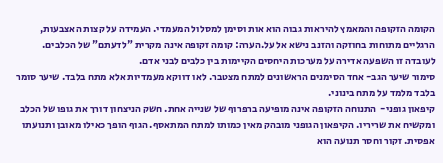הקומה הזקופה והמאמץ להיראות גבוה הוא אות וסימן למסלול המעמדי. העמידה על קצות האצבעות, הרגליים מתוחות בחוזקה והזנב נישא אל על.הערה: קומה זקופה אינה מקרית "לדעתם" של הכלבים. לעובדה זו השפעה אדירה על מערכות היחסים הקיימות בין כלבים לבני אדם.
סימור שיער הגב- אחד הסימנים הראשונים למתח מצטבר. לאו דווקא מעמדיות אלא מתח בלבד. שיער סומר בלבד מלמד על מתח בינוני.
קיפאון גופני-  התנוחה הזקופה אינה מופיעה ברפרוף של שנייה אחת. חשק הניצחון דורך את גופו של הכלב ומקשיח את שריריו. הקיפאון הגופני מובהק מאין כמותו למתח המתאסף. הגוף הופך כאילו מאובן ותנועתו אפסית. זקור וחסר תנועה הוא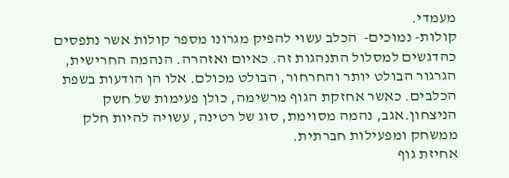מעמדי.
קולות- נמוכים-  הכלב עשוי להפיק מגרונו מספר קולות אשר נתפסים כהדגשים למסלול התנהגות זה. כאיום ואזהרה. הנהמה החרישית, הגרגור הבולט יותר והחרחור, הבולט מכולם. אלו הן הודעות בשפת הכלבים. כאשר אחזקת הגוף מרשימה, כולן פעימות של חשק הניצחון.אגב, נהמה מסוימת, סוג של רטינה, עשויה להיות חלק ממשחק ומפעילות חברתית.
אחיזת גוף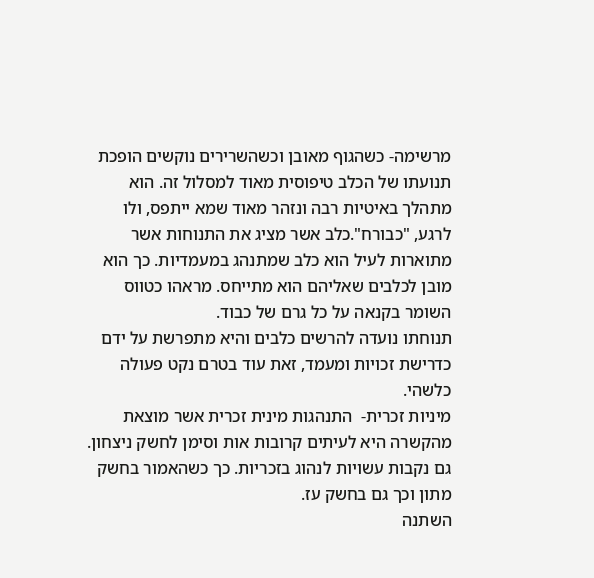מרשימה- כשהגוף מאובן וכשהשרירים נוקשים הופכת תנועתו של הכלב טיפוסית מאוד למסלול זה. הוא מתהלך באיטיות רבה ונזהר מאוד שמא ייתפס, ולו לרגע, "כבורח".כלב אשר מציג את התנוחות אשר מתוארות לעיל הוא כלב שמתנהג במעמדיות. כך הוא מובן לכלבים שאליהם הוא מתייחס. מראהו כטווס השומר בקנאה על כל גרם של כבוד.
תנוחתו נועדה להרשים כלבים והיא מתפרשת על ידם כדרישת זכויות ומעמד, זאת עוד בטרם נקט פעולה כלשהי.
מיניות זכרית-  התנהגות מינית זכרית אשר מוצאת מהקשרה היא לעיתים קרובות אות וסימן לחשק ניצחון. גם נקבות עשויות לנהוג בזכריות. כך כשהאמור בחשק מתון וכך גם בחשק עז.
השתנה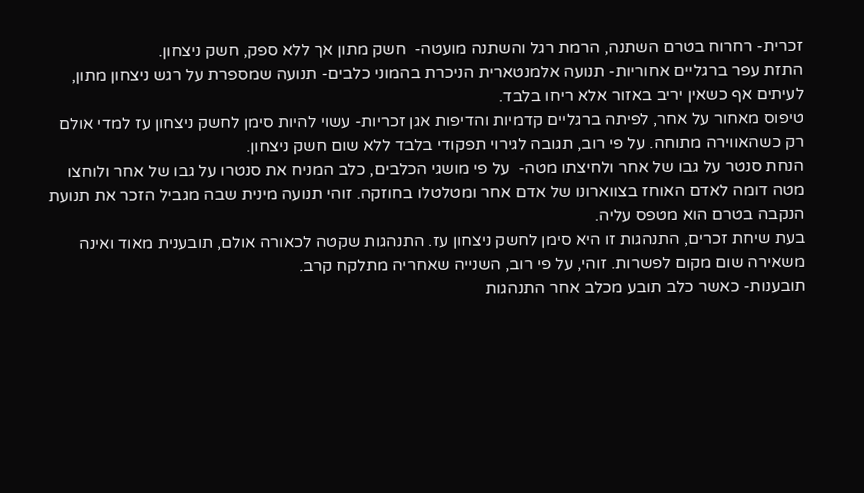זכרית- רחרוח בטרם השתנה, הרמת רגל והשתנה מועטה-  חשק מתון אך ללא ספק, חשק ניצחון.
התזת עפר ברגליים אחוריות- תנועה אלמנטארית הניכרת בהמוני כלבים- תנועה שמספרת על רגש ניצחון מתון, לעיתים אף כשאין יריב באזור אלא ריחו בלבד.
טיפוס מאחור על אחר, לפיתה ברגליים קדמיות והדיפות אגן זכריות- עשוי להיות סימן לחשק ניצחון עז למדי אולם רק כשהאווירה מתוחה. על פי רוב, תגובה לגירוי תפקודי בלבד ללא שום חשק ניצחון.
הנחת סנטר על גבו של אחר ולחיצתו מטה-  על פי מושגי הכלבים, כלב המניח את סנטרו על גבו של אחר ולוחצו מטה דומה לאדם האוחז בצווארונו של אדם אחר ומטלטלו בחוזקה. זוהי תנועה מינית שבה מגביל הזכר את תנועת הנקבה בטרם הוא מטפס עליה.
בעת שיחת זכרים, התנהגות זו היא סימן לחשק ניצחון עז. התנהגות שקטה לכאורה אולם, תובענית מאוד ואינה משאירה שום מקום לפשרות. זוהי, על פי רוב, השנייה שאחריה מתלקח קרב.
תובענות- כאשר כלב תובע מכלב אחר התנהגות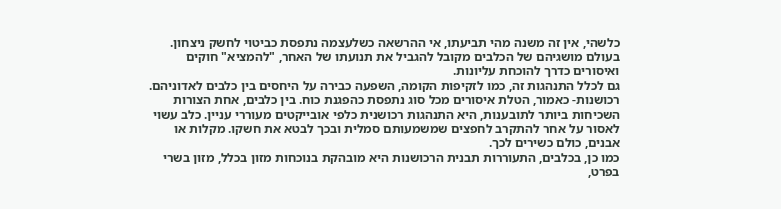כלשהי, אין זה משנה מהי תביעתו, אי ההרשאה כשלעצמה נתפסת כביטוי לחשק ניצחון. בעולם מושגיהם של הכלבים מקובל להגביל את תנועתו של האחר, "להמציא" חוקים ואיסורים כדרך להוכחת עליונות.
גם לכלל התנהגות זה, כמו לזקיפות הקומה, השפעה כבירה על היחסים בין כלבים לאדוניהם.
רכושנות- כאמור, הטלת איסורים מכל סוג נתפסת כהפגנת כוח. בין כלבים, אחת הצורות השכיחות ביותר לתובענות, היא התנהגות רכושנית כלפי אובייקטים מעוררי עניין. כלב עשוי לאסור על אחר להתקרב לחפצים שמשמעותם סמלית ובכך לבטא את חשקו. מקלות או אבנים, כולם כשירים לכך.
כמו כן, בכלבים, התעוררות תבנית הרכושנות היא מובהקת בנוכחות מזון בכלל, מזון בשרי בפרט,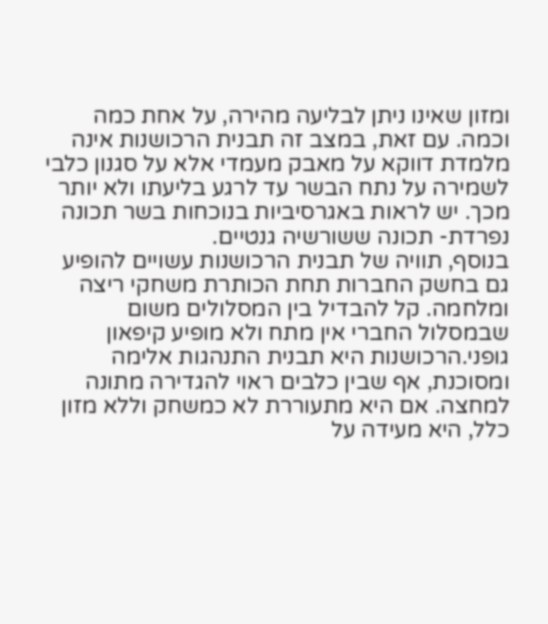ומזון שאינו ניתן לבליעה מהירה, על אחת כמה וכמה. עם זאת, במצב זה תבנית הרכושנות אינה מלמדת דווקא על מאבק מעמדי אלא על סגנון כלבי לשמירה על נתח הבשר עד לרגע בליעתו ולא יותר מכך. יש לראות באגרסיביות בנוכחות בשר תכונה נפרדת- תכונה ששורשיה גנטיים.
בנוסף, תוויה של תבנית הרכושנות עשויים להופיע גם בחשק החברות תחת הכותרת משחקי ריצה ומלחמה. קל להבדיל בין המסלולים משום שבמסלול החברי אין מתח ולא מופיע קיפאון גופני.הרכושנות היא תבנית התנהגות אלימה ומסוכנת, אף שבין כלבים ראוי להגדירה מתונה למחצה. אם היא מתעוררת לא כמשחק וללא מזון כלל, היא מעידה על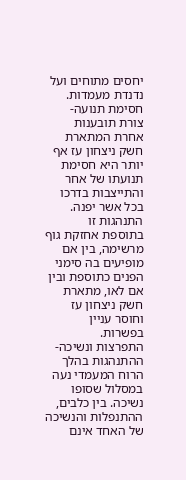יחסים מתוחים ועל נדנדת מעמדות.
חסימת תנועה- צורת תובענות אחרת המתארת חשק ניצחון עז אף יותר היא חסימת תנועתו של אחר והתייצבות בדרכו בכל אשר יפנה. התנהגות זו בתוספת אחזקת גוף מרשימה, בין אם מופיעים בה סימני הפנים כתוספת ובין אם לאו, מתארת חשק ניצחון עז וחוסר עניין בפשרות.
התפרצות ונשיכה- ההתנהגות בהלך הרוח המעמדי נעה במסלול שסופו נשיכה. בין כלבים, ההתנפלות והנשיכה של האחד אינם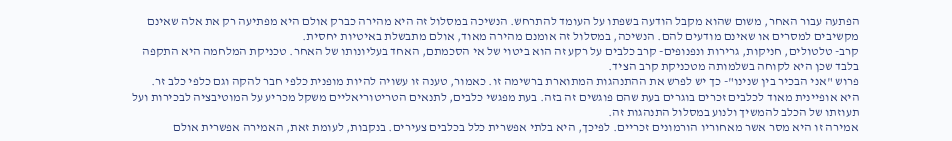הפתעה עבור האחר, משום שהוא מקבל הודעה בשפתו על העומד להתרחש. הנשיכה במסלול זה היא מהירה כברק אולם היא מפתיעה רק את אלה שאינם מקשיבים למסרים או שאינם מודעים להם. הנשיכה, במסלול זה אומנם מהירה מאוד, אולם מתבשלת באיטיות יחסית.
קרב- טלטולים, חניקות, גרירות ונפנופים- קרב כלבים על רקע זה הוא ביטוי של אי הסכמתם, האחד בעליונותו של האחר. טכניקת המלחמה היא התקפה בלבד שכן היא לקוחה בשלמותה מטכניקת קרב הציד.
פרוש "אני הבכיר בין שנינו"- כך יש לפרש את ההתנהגות המתוארת ברשימה זו. כאמור, טענה זו עשויה להיות מופנית כלפי חבר להקה וגם כלפי כלב זר. היא אופיינית מאוד לכלבים זכרים בוגרים בעת שהם פוגשים זה בזה. בעת מפגשי כלבים, לתנאים הטריטוריאליים משקל מכריע על המוטיבציה לבכירות ועל תעוזתו של הכלב להמשיך ולנוע במסלול התנהגות זה.
אמירה זו היא מסר אשר מאחוריו הורמונים זכריים. לפיכך, היא בלתי אפשרית כלל בכלבים צעירים. בנקבות, לעומת זאת, האמירה אפשרית אולם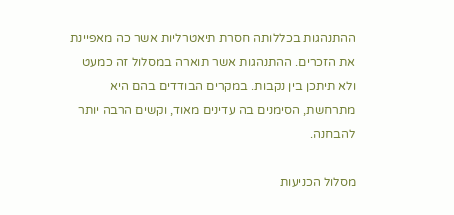ההתנהגות בכללותה חסרת תיאטרליות אשר כה מאפיינת את הזכרים. ההתנהגות אשר תוארה במסלול זה כמעט ולא תיתכן בין נקבות. במקרים הבודדים בהם היא מתרחשת, הסימנים בה עדינים מאוד, וקשים הרבה יותר להבחנה.

מסלול הכניעות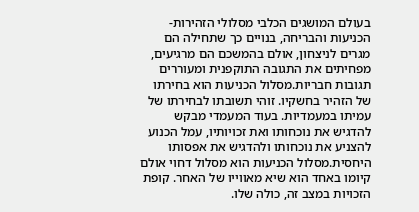בעולם המושגים הכלבי מסלולי הזהירות-  הכניעות והבריחה, בנויים כך שתחילה הם מגרים לניצחון, אולם בהמשכם הם מרגיעים, מפחיתים את התגובה התוקפנית ומעוררים תגובות חבריות.מסלול הכניעות הוא בחירתו של הזהיר בחשקיו. זוהי תשובתו לבחירתו של עמיתו במעמדיות. בעוד המעמדי מבקש להדגיש את נוכחותו ואת זכויותיו, עמל הכנוע להצניע את נוכחותו ולהדגיש את אפסותו היחסית.מסלול הכניעות הוא מסלול דחוי אולם קיומו באחד הוא שיא מאווייו של האחר. קופת הזכויות במצב זה, כולה שלו.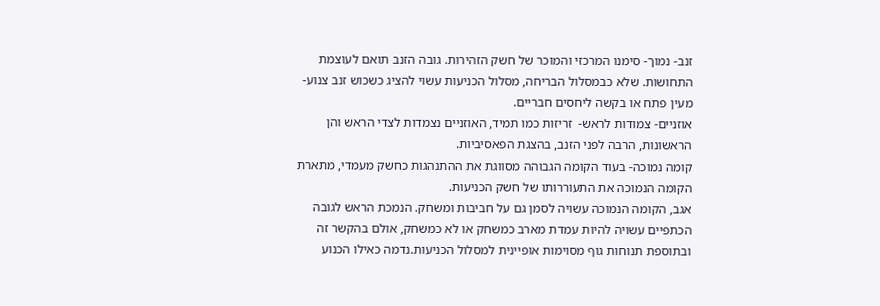זנב- נמוך- סימנו המרכזי והמוכר של חשק הזהירות. גובה הזנב תואם לעוצמת התחושות. שלא כבמסלול הבריחה, מסלול הכניעות עשוי להציג כשכוש זנב צנוע- מעין פתח או בקשה ליחסים חבריים.
אוזניים- צמודות לראש-  זריזות כמו תמיד, האוזניים נצמדות לצדי הראש והן הראשונות, הרבה לפני הזנב, בהצגת הפאסיביות.
קומה נמוכה- בעוד הקומה הגבוהה מסווגת את ההתנהגות כחשק מעמדי, מתארת הקומה הנמוכה את התעוררותו של חשק הכניעות.
אגב, הקומה הנמוכה עשויה לסמן גם על חביבות ומשחק. הנמכת הראש לגובה הכתפיים עשויה להיות עמדת מארב כמשחק או לא כמשחק, אולם בהקשר זה ובתוספת תנוחות גוף מסוימות אופיינית למסלול הכניעות.נדמה כאילו הכנוע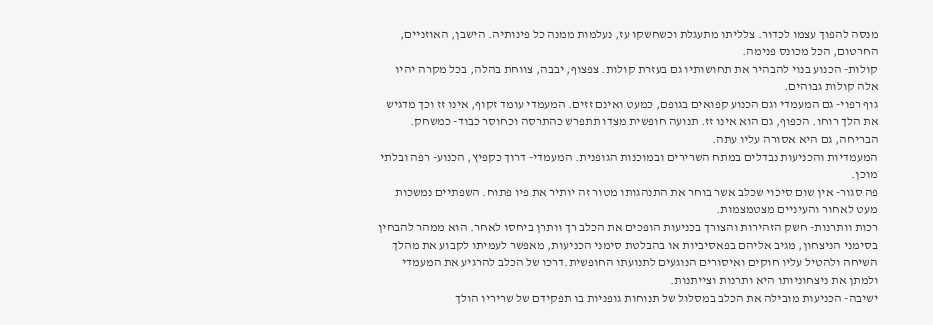מנסה להפוך עצמו לכדור. צלליתו מתעגלת וכשחשקו עז, נעלמות ממנה כל פינותיה. הישבן, האוזניים, החרטום, הכל מכונס פנימה.
קולות- הכנוע בנוי להבהיר את תחושותיו גם בעזרת קולות. צפצוף, יבבה, צווחת בהלה, בכל מקרה יהיו אלה קולות גבוהים.
גוף רפוי- גם המעמדי וגם הכנוע קפואים בגופם, כמעט ואינם זזים. המעמדי עומד זקוף, אינו זז וכך מדגיש את הלך רוחו. הכפוף, גם הוא אינו זז. תנועה חופשית מצדו תתפרש כהתרסה וכחוסר כבוד- כמשחק. הבריחה, גם היא אסורה עליו עתה.
המעמדיות והכניעות נבדלים במתח השרירים ובמוכנות הגופנית. המעמדי- דרוך כקפיץ, הכנוע- רפה ובלתי מוכן.
פה סגור- אין שום סיכוי שכלב אשר בוחר את התנהגותו מטור זה יותיר את פיו פתוח. השפתיים נמשכות מעט לאחור והעיניים מצטמצמות.
רכות וותרנות- חשק הזהירות והצורך בכניעות הופכים את הכלב רך וותרן ביחסו לאחר. הוא ממהר להבחין בסימני הניצחון, מגיב אליהם בפאסיביות או בהבלטת סימני הכניעות, מאפשר לעמיתו לקבוע את מהלך השיחה ולהטיל עליו חוקים ואיסורים הנוגעים לתנועתו החופשית.דרכו של הכלב להרגיע את המעמדי ולמתן את ניצחוניותו היא ותרנות וצייתנות.
ישיבה- הכניעות מובילה את הכלב במסלול של תנוחות גופניות בו תפקידם של שריריו הולך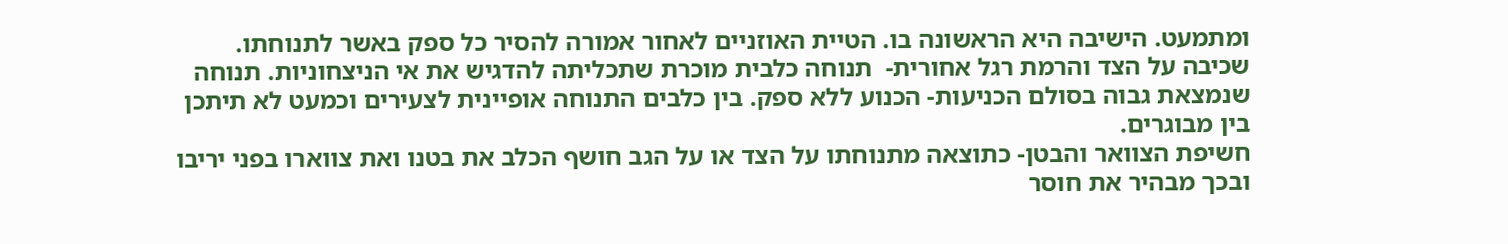ומתמעט. הישיבה היא הראשונה בו. הטיית האוזניים לאחור אמורה להסיר כל ספק באשר לתנוחתו.
שכיבה על הצד והרמת רגל אחורית-  תנוחה כלבית מוכרת שתכליתה להדגיש את אי הניצחוניות. תנוחה שנמצאת גבוה בסולם הכניעות- הכנוע ללא ספק. בין כלבים התנוחה אופיינית לצעירים וכמעט לא תיתכן בין מבוגרים.
חשיפת הצוואר והבטן- כתוצאה מתנוחתו על הצד או על הגב חושף הכלב את בטנו ואת צווארו בפני יריבו ובכך מבהיר את חוסר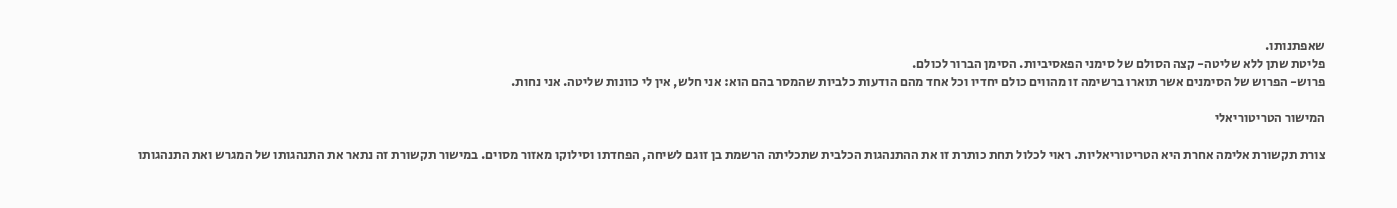שאפתנותו.
פליטת שתן ללא שליטה- קצה הסולם של סימני הפאסיביות. הסימן הברור לכולם.
פרוש- הפרוש של הסימנים אשר תוארו ברשימה זו מהווים כולם יחדיו וכל אחד מהם הודעות כלביות שהמסר בהם הוא: אני חלש, אין לי כוונות שליטה. אני נחות.

המישור הטריטוריאלי

צורת תקשורת אלימה אחרת היא הטריטוריאליות. ראוי לכלול תחת כותרת זו את ההתנהגות הכלבית שתכליתה הרשמת בן זוגם לשיחה, הפחדתו וסילוקו מאזור מסוים. במישור תקשורת זה נתאר את התנהגותו של המגרש ואת התנהגותו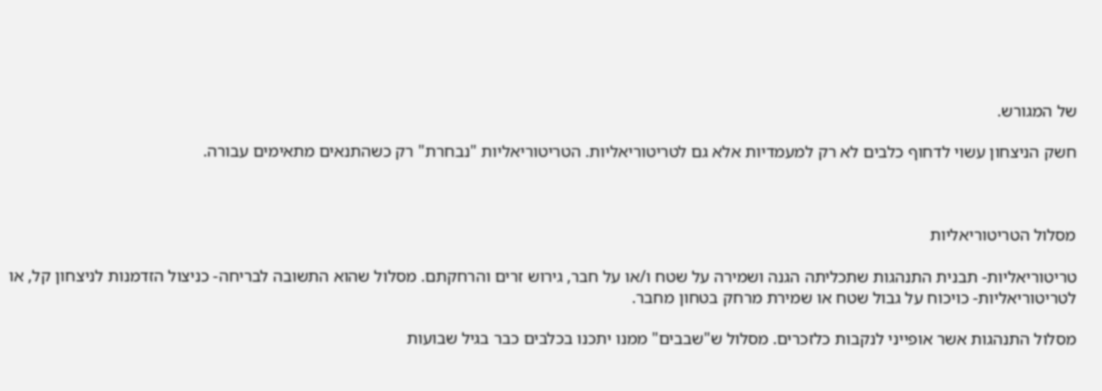של המגורש.

חשק הניצחון עשוי לדחוף כלבים לא רק למעמדיות אלא גם לטריטוריאליות. הטריטוריאליות "נבחרת" רק כשהתנאים מתאימים עבורה.



מסלול הטריטוריאליות

טריטוריאליות- תבנית התנהגות שתכליתה הגנה ושמירה על שטח ו/או על חבר, גירוש זרים והרחקתם. מסלול שהוא התשובה לבריחה- כניצול הזדמנות לניצחון קל, או לטריטוריאליות- כויכוח על גבול שטח או שמירת מרחק בטחון מחבר.

מסלול התנהגות אשר אופייני לנקבות כלזכרים. מסלול ש"שבבים" ממנו יתכנו בכלבים כבר בגיל שבועות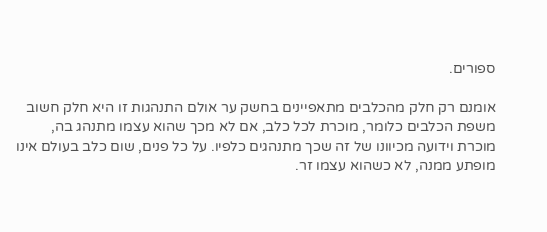ספורים.

אומנם רק חלק מהכלבים מתאפיינים בחשק ער אולם התנהגות זו היא חלק חשוב משפת הכלבים כלומר, מוכרת לכל כלב, אם לא מכך שהוא עצמו מתנהג בה, מוכרת וידועה מכיוונו של זה שכך מתנהגים כלפיו. על כל פנים, שום כלב בעולם אינו מופתע ממנה, לא כשהוא עצמו זר.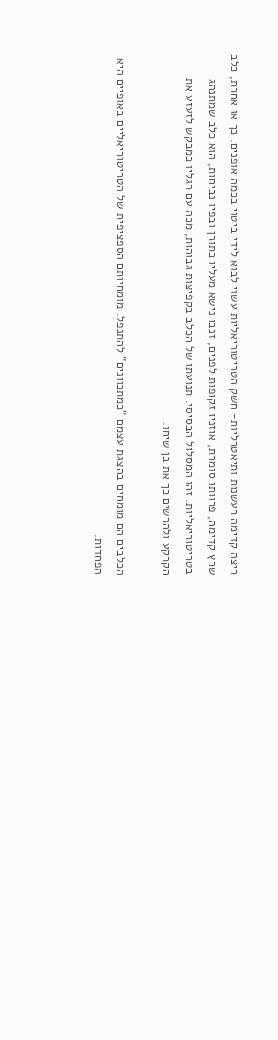ריצה קדימה רעשנות ותיאטרליות- חשק הטריטוריאליות עשוי לבוא לידי ביטוי בכמה אופנים. כך או אחרת, כלב שרץ קדימה, פרוותו סומרת, אוזניו זקופות לפנים, זנבו נישא מעליו כתורן ובפיו נביחות, הוא כלב שמתנהג בטריטוריאליות. זהו המסלול הבסיסי. תנועתו של הכלב בקפיצות גבוהות, מכה עם רגליו כמבקש לזעזע את הקרקע ולהרשים כך את בן שיחו.

הכלבים הם מומחים בהצגת עצמם "כמתכוונים" להתנפל. מומחיותם הספציפית של הטריטוריאליים באופיים היא הפחדות.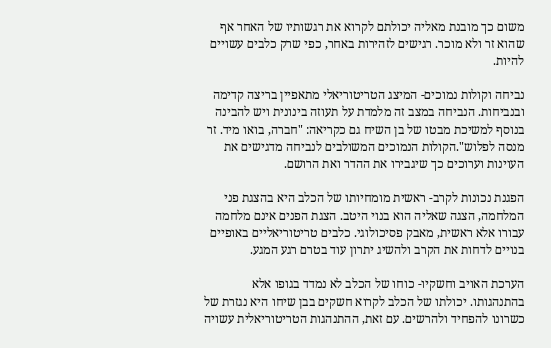משום כך מובנת מאליה יכולתם לקרוא את רגשותיו של האחר אף שהוא זר ולא מוכר. רגישים לזהירות באחר, כפי שרק כלבים עשויים להיות.

נביחה וקולות נמוכים- המיצג הטריטוריאלי מתאפיין בריצה קדימה ובנביחות. הנביחה במצב זה מלמדת על תעוזה בינונית ויש להבינה בנוסף למשיכת מבטו של בן השיח גם כקריאה: "חברה, בואו מיד. זר מנסה לפלוש".הקולות הנמוכים המשולבים לנביחה מדגישים את העוינות וערוכים כך שיגבירו את ההדר ואת הרושם.

הפגנת נכונות לקרב- ראשית מומחיותו של הכלב היא בהצגת פני המלחמה, הצגה שאליה הוא בנוי היטב. הצגת הפנים אינם מלחמה עבורו אלא ראשית, מאבק פסיכולוגי. כלבים טריטוריאליים באופיים  בנויים לדחות את הקרב ולהשיג יתרון עוד בטרם רגע המגע.

הערכת האויב וחשקיו- כוחו של הכלב לא נמדד בגופו אלא בהתנהגותו. יכולתו של הכלב לקרוא חשקים בבן שיחו היא נגזרת של כשרונו להפחיד ולהרשים. עם זאת, ההתנהגות הטריטוריאלית עשויה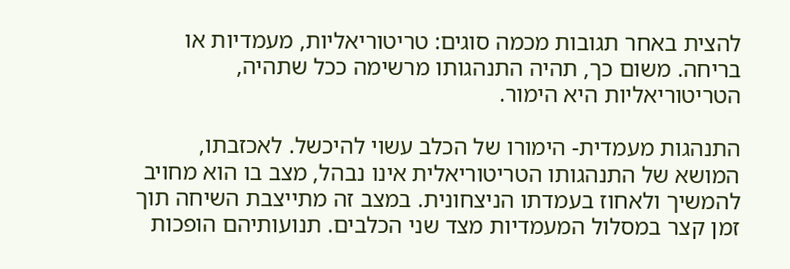להצית באחר תגובות מכמה סוגים: טריטוריאליות, מעמדיות או בריחה. משום כך, תהיה התנהגותו מרשימה ככל שתהיה, הטריטוריאליות היא הימור.

התנהגות מעמדית- הימורו של הכלב עשוי להיכשל. לאכזבתו, המושא של התנהגותו הטריטוריאלית אינו נבהל, מצב בו הוא מחויב להמשיך ולאחוז בעמדתו הניצחונית. במצב זה מתייצבת השיחה תוך זמן קצר במסלול המעמדיות מצד שני הכלבים. תנועותיהם הופכות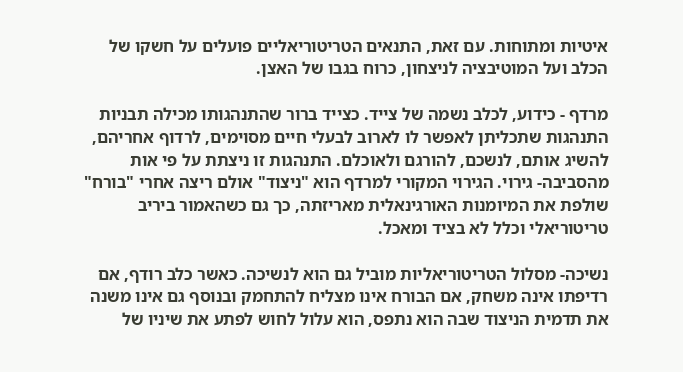איטיות ומתוחות. עם זאת, התנאים הטריטוריאליים פועלים על חשקו של הכלב ועל המוטיבציה לניצחון, כרוח בגבו של האצן.

מרדף - כידוע, לכלב נשמה של צייד. כצייד ברור שהתנהגותו מכילה תבניות התנהגות שתכליתן לאפשר לו לארוב לבעלי חיים מסוימים, לרדוף אחריהם, להשיג אותם, לנשכם, להורגם ולאוכלם. התנהגות זו ניצתת על פי אות מהסביבה- גירוי. הגירוי המקורי למרדף הוא "ניצוד" אולם ריצה אחרי "בורח" שולפת את המיומנות האורגינאלית מאריזתה, כך גם כשהאמור ביריב טריטוריאלי וכלל לא בציד ומאכל.

נשיכה- מסלול הטריטוריאליות מוביל גם הוא לנשיכה. כאשר כלב רודף, אם רדיפתו אינה משחק, אם הבורח אינו מצליח להתחמק ובנוסף גם אינו משנה את תדמית הניצוד שבה הוא נתפס, הוא עלול לחוש לפתע את שיניו של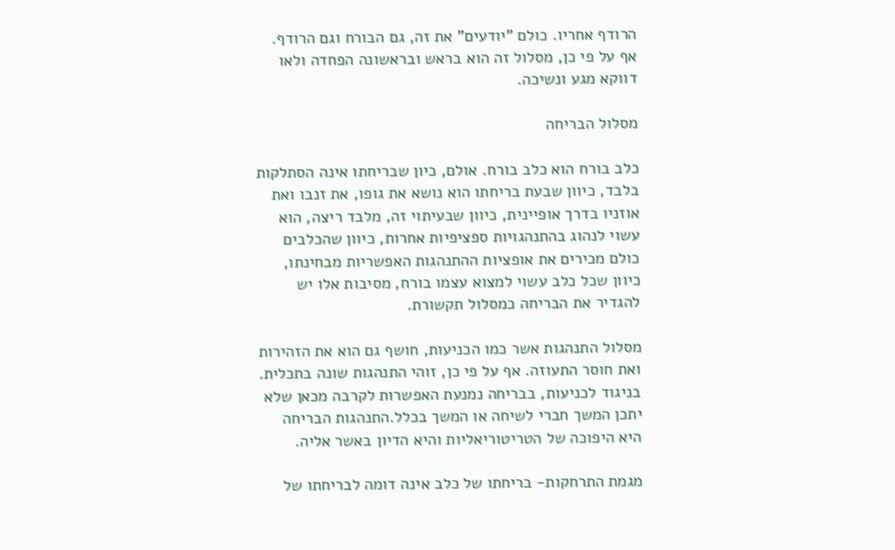הרודף אחריו. כולם "יודעים" את זה, גם הבורח וגם הרודף. אף על פי כן, מסלול זה הוא בראש ובראשונה הפחדה ולאו דווקא מגע ונשיכה.

מסלול הבריחה

כלב בורח הוא כלב בורח. אולם, כיון שבריחתו אינה הסתלקות בלבד, כיוון שבעת בריחתו הוא נושא את גופו, את זנבו ואת אוזניו בדרך אופיינית, כיוון שבעיתוי זה, מלבד ריצה, הוא עשוי לנהוג בהתנהגויות ספציפיות אחרות, כיוון שהכלבים כולם מכירים את אופציות ההתנהגות האפשריות מבחינתו, כיוון שכל כלב עשוי למצוא עצמו בורח, מסיבות אלו יש להגדיר את הבריחה כמסלול תקשורת.

מסלול התנהגות אשר כמו הכניעות, חושף גם הוא את הזהירות ואת חוסר התעוזה. אף על פי כן, זוהי התנהגות שונה בתכלית. בניגוד לכניעות, בבריחה נמנעת האפשרות לקרבה מכאן שלא יתכן המשך חברי לשיחה או המשך בכלל.התנהגות הבריחה היא היפוכה של הטריטוריאליות והיא הדיון באשר אליה.

מגמת התרחקות- בריחתו של כלב אינה דומה לבריחתו של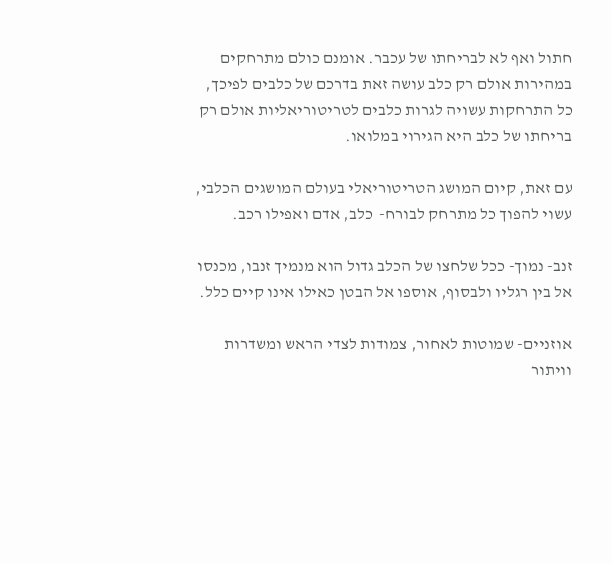חתול ואף לא לבריחתו של עכבר. אומנם כולם מתרחקים במהירות אולם רק כלב עושה זאת בדרכם של כלבים לפיכך, כל התרחקות עשויה לגרות כלבים לטריטוריאליות אולם רק בריחתו של כלב היא הגירוי במלואו.

עם זאת, קיום המושג הטריטוריאלי בעולם המושגים הכלבי, עשוי להפוך כל מתרחק לבורח-  כלב, אדם ואפילו רכב.

זנב- נמוך- ככל שלחצו של הכלב גדול הוא מנמיך זנבו, מכנסו אל בין רגליו ולבסוף, אוספו אל הבטן כאילו אינו קיים כלל.

אוזניים- שמוטות לאחור, צמודות לצדי הראש ומשדרות וויתור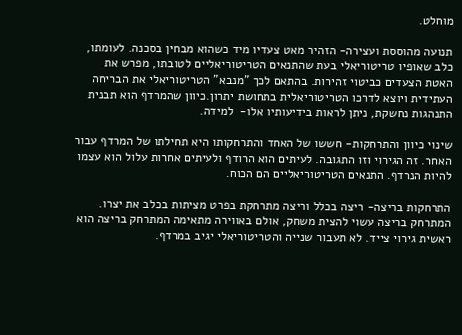מוחלט.

תנועה מהוססת ועצירה- הזהיר מאט צעדיו מיד כשהוא מבחין בסכנה. לעומתו, כלב שאופיו טריטוריאלי בעת שהתנאים הטריטוריאליים לטובתו, מפרש את האטת הצעדים כביטוי זהירות. בהתאם לכך "מנבא" הטריטוריאלי את הבריחה העתידית ויוצא לדרכו הטריטוריאלית בתחושת יתרון.כיוון שהמרדף הוא תבנית התנהגות נחשקת, ניתן לראות בידיעותיו אלו-  למידה.

שינוי כיוון והתרחקות- חששו של האחד והתרחקותו היא תחילתו של המרדף עבור האחר. זה הגירוי וזו התגובה. לעיתים הוא הרודף ולעיתים אחרות עלול הוא עצמו להיות הנרדף. התנאים הטריטוריאליים הם הכוח.

התרחקות בריצה- ריצה בכלל וריצה מתרחקת בפרט מציתות בכלב את יצרו. המתרחק בריצה עשוי להצית משחק, אולם באווירה מתאימה המתרחק בריצה הוא ראשית גירוי צייד. לא תעבור שנייה והטריטוריאלי יגיב במרדף.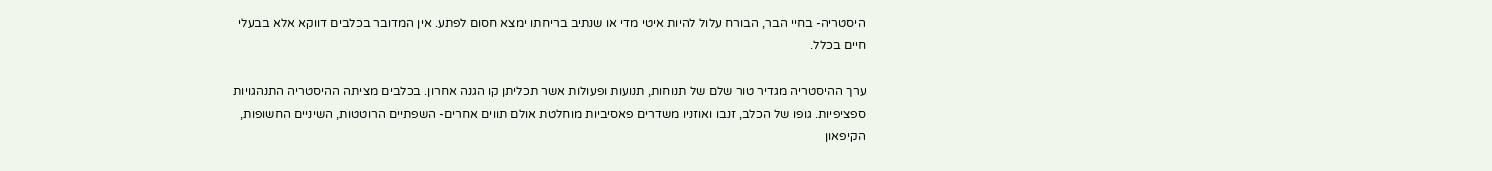היסטריה- בחיי הבר, הבורח עלול להיות איטי מדי או שנתיב בריחתו ימצא חסום לפתע. אין המדובר בכלבים דווקא אלא בבעלי חיים בכלל.

ערך ההיסטריה מגדיר טור שלם של תנוחות, תנועות ופעולות אשר תכליתן קו הגנה אחרון. בכלבים מציתה ההיסטריה התנהגויות ספציפיות. גופו של הכלב, זנבו ואוזניו משדרים פאסיביות מוחלטת אולם תווים אחרים- השפתיים הרוטטות, השיניים החשופות, הקיפאון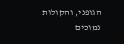הגופני, והקולות נמוכים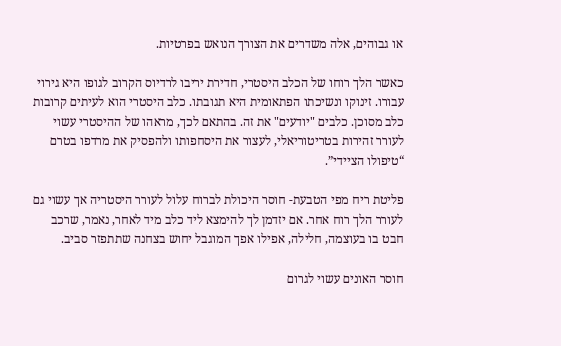או גבוהים, אלה משדרים את הצורך הנואש בפרטיות.

כאשר הלך רוחו של הכלב היסטרי, חדירת יריבו לרדיוס הקרוב לגופו היא גירוי עבורו. זינוקו ונשיכתו הפתאומית היא תגובתו. כלב היסטרי הוא לעיתים קרובות כלב מסוכן. כלבים "יודעים" את זה. בהתאם לכך, מראהו של ההיסטרי עשוי לעורר זהירות בטריטוריאלי, לעצור את היסחפותו ולהפסיק את מרדפו בטרם “טיפולו הציידי”.

פליטת ריח מפי הטבעת- חוסר היכולת לברוח עלול לעורר היסטריה אך עשוי גם לעורר הלך רוח אחר. אם יזדמן לך להימצא ליד כלב מיד לאחר, נאמר, שרכב חבט בו בעוצמה, חלילה, אפילו אפך המוגבל יחוש בצחנה שתתפזר סביב.

חוסר האונים עשוי לגרום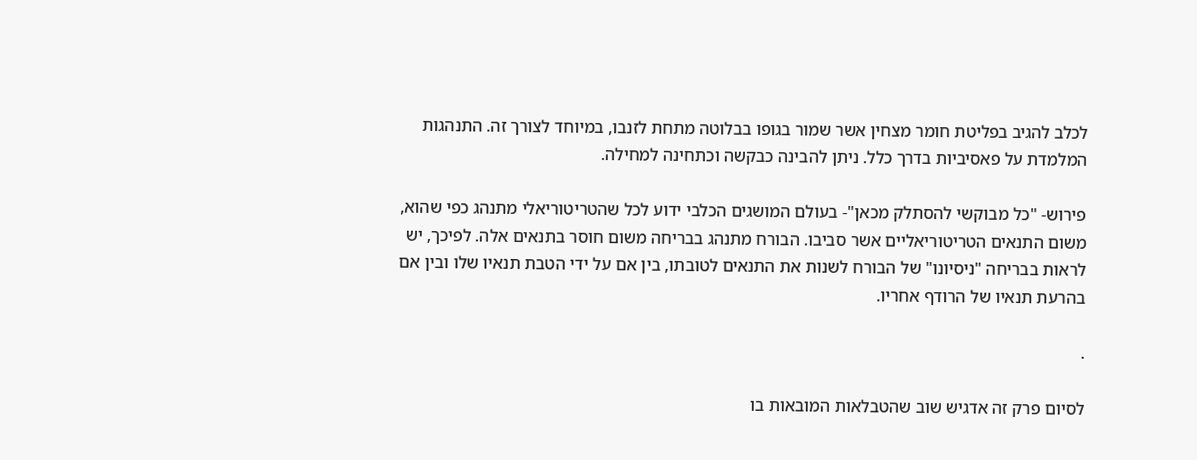לכלב להגיב בפליטת חומר מצחין אשר שמור בגופו בבלוטה מתחת לזנבו, במיוחד לצורך זה. התנהגות המלמדת על פאסיביות בדרך כלל. ניתן להבינה כבקשה וכתחינה למחילה.

פירוש- "כל מבוקשי להסתלק מכאן"- בעולם המושגים הכלבי ידוע לכל שהטריטוריאלי מתנהג כפי שהוא, משום התנאים הטריטוריאליים אשר סביבו. הבורח מתנהג בבריחה משום חוסר בתנאים אלה. לפיכך, יש לראות בבריחה "ניסיונו" של הבורח לשנות את התנאים לטובתו, בין אם על ידי הטבת תנאיו שלו ובין אם בהרעת תנאיו של הרודף אחריו.

.

לסיום פרק זה אדגיש שוב שהטבלאות המובאות בו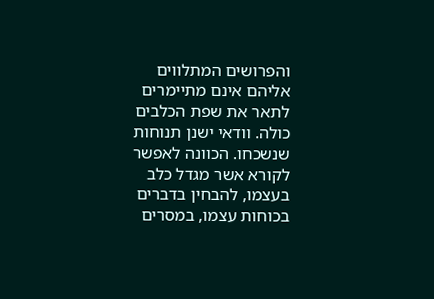והפרושים המתלווים אליהם אינם מתיימרים לתאר את שפת הכלבים כולה. וודאי ישנן תנוחות שנשכחו. הכוונה לאפשר לקורא אשר מגדל כלב בעצמו, להבחין בדברים בכוחות עצמו, במסרים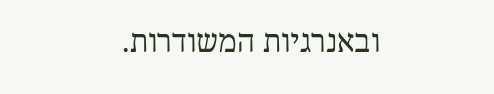ובאנרגיות המשודרות.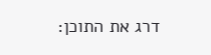דרג את התוכן: